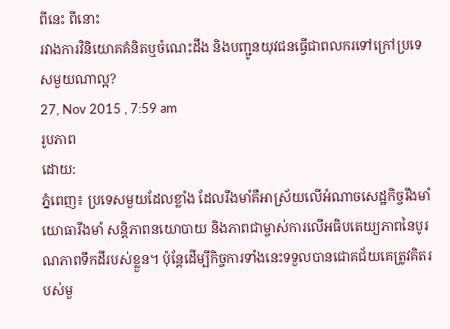ពីនេះ ពីនោះ
រវាងការវិនិយោគគំនិតឬចំណេះដឹង និងបញ្ជូនយុវជនធ្វើជាពលករទៅក្រៅប្រទេសមួយណាល្អ?
27, Nov 2015 , 7:59 am
រូបភាព
ដោយ:
ភ្នំពេញ៖ ប្រទេសមួយដែលខ្លាំង ដែលរឹងមាំគឺអាស្រ័យលើអំណាចសេដ្ឋកិច្ចរឹងមាំ យោធារឹងមាំ សន្ដិភាពនយោបាយ និងភាពជាម្ចាស់ការលើអធិបតេយ្យភាពនៃបូរណភាពទឹកដីរបស់ខ្លួន។ ប៉ុន្តែដើម្បីកិច្ចការទាំងនេះទទួលបានជោគជ័យគេត្រូវគិតរបស់មួ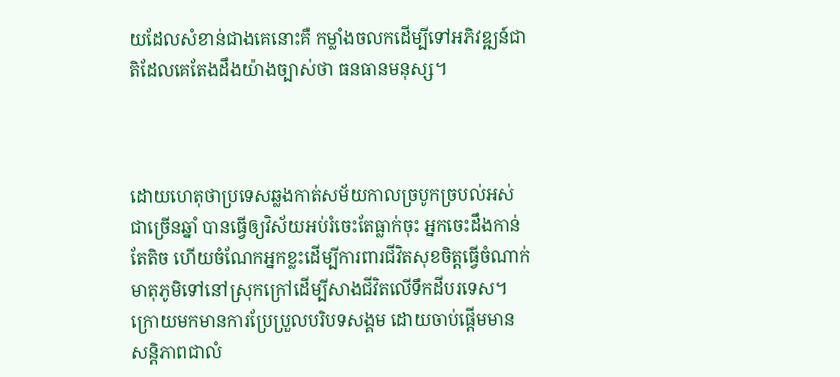យដែលសំខាន់ជាងគេនោះគឺ កម្លាំងចលកដើម្បីទៅអភិវឌ្ឍន៍ជាតិដែលគេតែងដឹងយ៉ាងច្បាស់ថា ធនធានមនុស្ស។



ដោយហេតុថាប្រទេសឆ្លងកាត់សម័យកាលច្របូកច្របល់អស់ជាច្រើនឆ្នាំ បានធ្វើឲ្យវិស័យអប់រំចេះតែធ្លាក់ចុះ អ្នកចេះដឹងកាន់តែតិច ហើយចំណែកអ្នកខ្លះដើម្បីការពារជីវិតសុខចិត្តធ្វើចំណាក់មាតុភូមិទៅនៅស្រុកក្រៅដើម្បីសាងជីវិតលើទឹកដីបរទេស។ ក្រោយមកមានការប្រែប្រួលបរិបទសង្គម ដោយចាប់ផ្ដើមមានសន្តិភាពជាលំ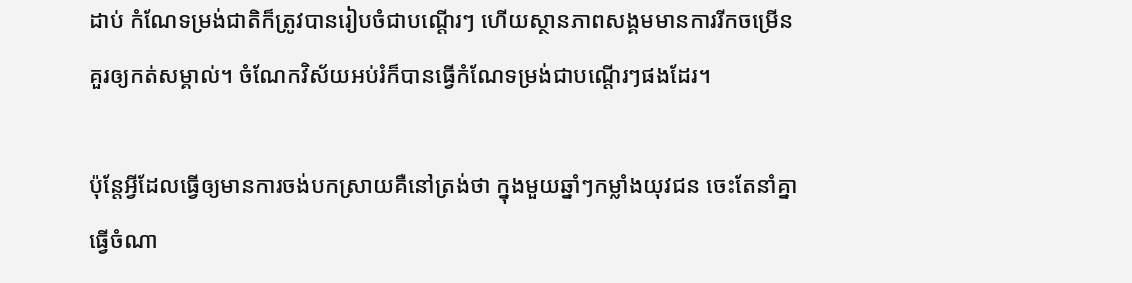ដាប់ កំណែទម្រង់ជាតិក៏ត្រូវបានរៀបចំជាបណ្ដើរៗ ហើយស្ថានភាពសង្គមមានការរីកចម្រើនគួរឲ្យកត់សម្គាល់។ ចំណែកវិស័យអប់រំក៏បានធ្វើកំណែទម្រង់ជាបណ្ដើរៗផងដែរ។

ប៉ុន្តែអ្វីដែលធ្វើឲ្យមានការចង់បកស្រាយគឺនៅត្រង់ថា ក្នុងមួយឆ្នាំៗកម្លាំងយុវជន ចេះតែនាំគ្នាធ្វើចំណា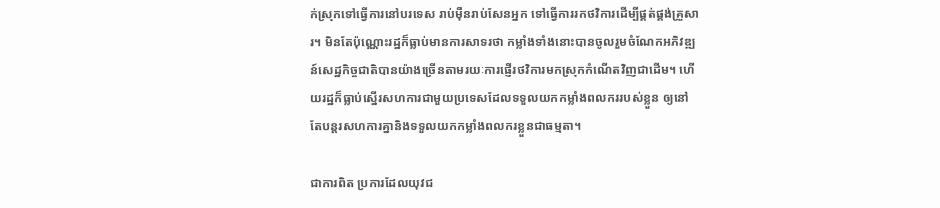ក់ស្រុកទៅធ្វើការនៅបរទេស រាប់ម៉ឺនរាប់សែនអ្នក ទៅធ្វើការរកថវិការដើម្បីផ្គត់ផ្គង់គ្រួសារ។ មិនតែប៉ុណ្ណោះរដ្ឋក៏ធ្លាប់មានការសាទរថា កម្លាំងទាំងនោះបានចូលរួមចំណែកអភិវឌ្ឍន៍សេដ្ឋកិច្ចជាតិបានយ៉ាងច្រើនតាមរយៈការផ្ញើរថវិការមកស្រុកកំណើតវិញជាដើម។ ហើយរដ្ឋក៏ធ្លាប់ស្នើរសហការជាមួយប្រទេសដែលទទួលយកកម្លាំងពលកររបស់ខ្លួន ឲ្យនៅតែបន្តរសហការគ្នានិងទទួលយកកម្លាំងពលករខ្លួនជាធម្មតា។

ជាការពិត ប្រការដែលយុវជ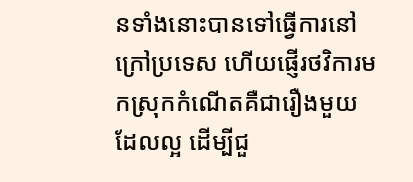នទាំងនោះបានទៅធ្វើការនៅក្រៅប្រទេស ហើយផ្ញើរថវិការមកស្រុកកំណើតគឺជារឿងមួយដែលល្អ ដើម្បីជួ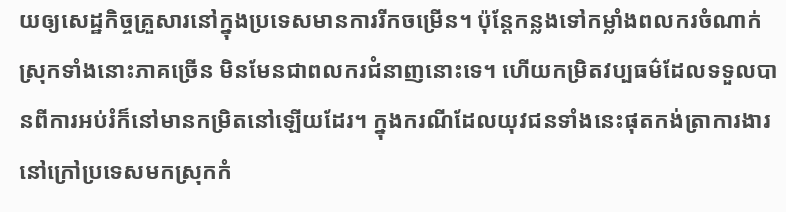យឲ្យសេដ្ឋកិច្ចគ្រួសារនៅក្នុងប្រទេសមានការរីកចម្រើន។ ប៉ុន្តែកន្លងទៅកម្លាំងពលករចំណាក់ស្រុកទាំងនោះភាគច្រើន មិនមែនជាពលករជំនាញនោះទេ។ ហើយកម្រិតវប្បធម៌ដែលទទួលបានពីការអប់រំក៏នៅមានកម្រិតនៅឡើយដែរ។ ក្នុងករណីដែលយុវជនទាំងនេះផុតកង់ត្រាការងារនៅក្រៅប្រទេសមកស្រុកកំ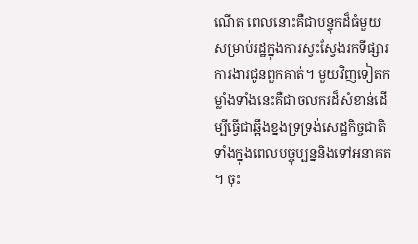ណើត ពេលនោះគឺជាបន្ទុកដ៏ធំមួយសម្រាប់រដ្ឋក្នុងការស្វះស្វែងរកទីផ្សារការងារជូនពួកគាត់។ មួយវិញទៀតកម្លាំងទាំងនេះគឺជាចលករដ៏សំខាន់ដើម្បីធ្វើជាឆ្អឹងខ្នងទ្រទ្រង់សេដ្ឋកិច្ចជាតិទាំងក្នុងពេលបច្ចុប្បន្ននិងទៅអនាគត។ ចុះ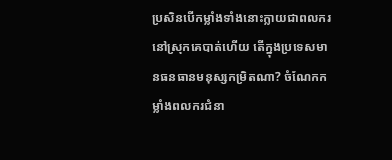ប្រសិនបើកម្លាំងទាំងនោះក្លាយជាពលករនៅស្រុកគេបាត់ហើយ តើក្នុងប្រទេសមានធនធានមនុស្សកម្រិតណា? ចំណែកកម្លាំងពលករជំនា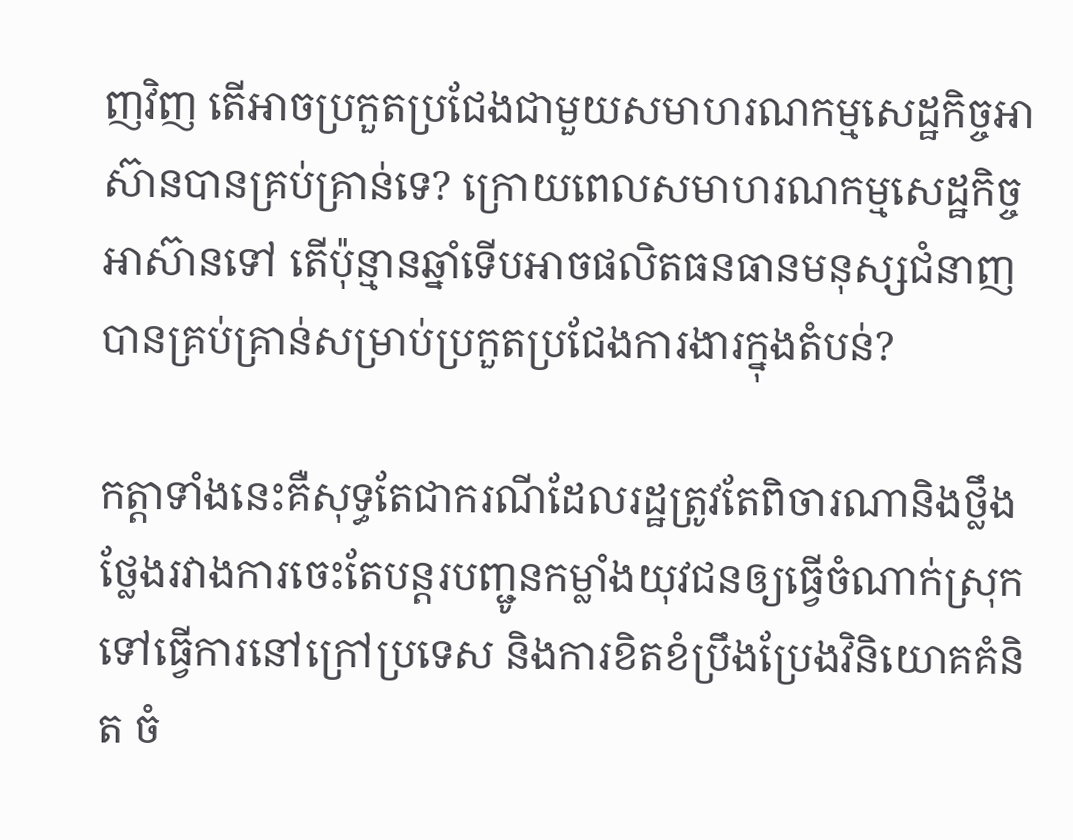ញវិញ តើអាចប្រកួតប្រជែងជាមួយសមាហរណកម្មសេដ្ឋកិច្ចអាស៊ានបានគ្រប់គ្រាន់ទេ? ក្រោយពេលសមាហរណកម្មសេដ្ឋកិច្ចអាស៊ានទៅ តើប៉ុន្មានឆ្នាំទើបអាចផលិតធនធានមនុស្សជំនាញ បានគ្រប់គ្រាន់សម្រាប់ប្រកួតប្រជែងការងារក្នុងតំបន់?

កត្តាទាំងនេះគឺសុទ្ធតែជាករណីដែលរដ្ឋត្រូវតែពិចារណានិងថ្លឹងថ្លែងរវាងការចេះតែបន្តរបញ្ជូនកម្លាំងយុវជនឲ្យធ្វើចំណាក់ស្រុកទៅធ្វើការនៅក្រៅប្រទេស និងការខិតខំប្រឹងប្រែងវិនិយោគគំនិត ចំ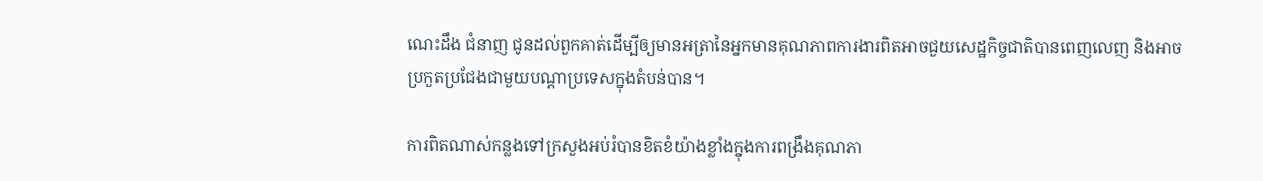ណេះដឹង ជំនាញ ជូនដល់ពួកគាត់ដើម្បីឲ្យមានអត្រានៃអ្នកមានគុណភាពការងារពិតអាចជួយសេដ្ឋកិច្ចជាតិបានពេញលេញ និងអាចប្រកួតប្រជែងជាមួយបណ្ដាប្រទេសក្នុងតំបន់បាន។

ការពិតណាស់កន្លងទៅក្រសួងអប់រំបានខិតខំយ៉ាងខ្លាំងក្នុងការពង្រឹងគុណភា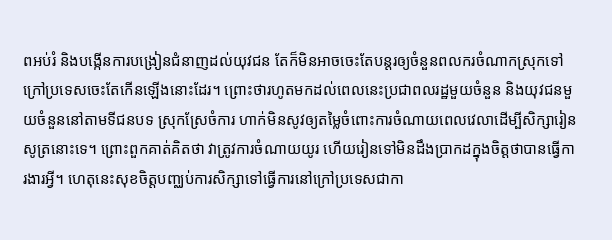ពអប់រំ និងបង្កើនការបង្រៀនជំនាញដល់យុវជន តែក៏មិនអាចចេះតែបន្តរឲ្យចំនួនពលករចំណាកស្រុកទៅក្រៅប្រទេសចេះតែកើនឡើងនោះដែរ។ ព្រោះថារហូតមកដល់ពេលនេះប្រជាពលរដ្ឋមួយចំនួន និងយុវជនមួយចំនួននៅតាមទីជនបទ ស្រុកស្រែចំការ ហាក់មិនសូវឲ្យតម្លៃចំពោះការចំណាយពេលវេលាដើម្បីសិក្សារៀនសូត្រនោះទេ។ ព្រោះពួកគាត់គិតថា វាត្រូវការចំណាយយូរ ហើយរៀនទៅមិនដឹងប្រាកដក្នុងចិត្តថាបានធ្វើការងារអ្វី។ ហេតុនេះសុខចិត្តបញ្ឈប់ការសិក្សាទៅធ្វើការនៅក្រៅប្រទេសជាកា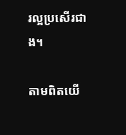រល្អប្រសើរជាង។

តាមពិតយើ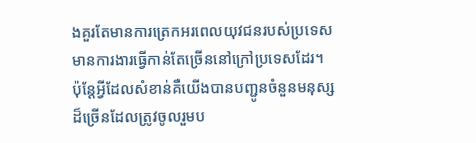ងគួរតែមានការត្រេកអរពេលយុវជនរបស់ប្រទេស មានការងារធ្វើកាន់តែច្រើននៅក្រៅប្រទេសដែរ។ ប៉ុន្តែអ្វីដែលសំខាន់គឺយើងបានបញ្ជូនចំនួនមនុស្សដ៏ច្រើនដែលត្រូវចូលរួមប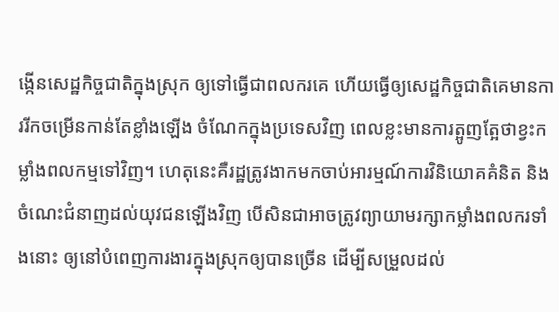ង្កើនសេដ្ឋកិច្ចជាតិក្នុងស្រុក ឲ្យទៅធ្វើជាពលករគេ ហើយធ្វើឲ្យសេដ្ឋកិច្ចជាតិគេមានការរីកចម្រើនកាន់តែខ្លាំងឡើង ចំណែកក្នុងប្រទេសវិញ ពេលខ្លះមានការត្អូញត្អែថាខ្វះកម្លាំងពលកម្មទៅវិញ។ ហេតុនេះគឺរដ្ឋត្រូវងាកមកចាប់អារម្មណ៍ការវិនិយោគគំនិត និងចំណេះជំនាញដល់យុវជនឡើងវិញ បើសិនជាអាចត្រូវព្យាយាមរក្សាកម្លាំងពលករទាំងនោះ ឲ្យនៅបំពេញការងារក្នុងស្រុកឲ្យបានច្រើន ដើម្បីសម្រួលដល់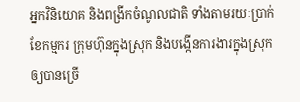អ្នកវិនិយោគ និងពង្រីកចំណូលជាតិ ទាំងតាមរយៈប្រាក់ខែកម្មករ ក្រុមហ៊ុនក្នុងស្រុក និងបង្កើនការងារក្នុងស្រុកឲ្យបានច្រើ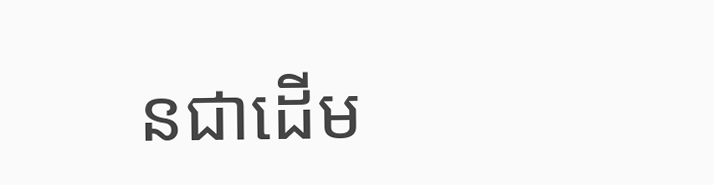នជាដើម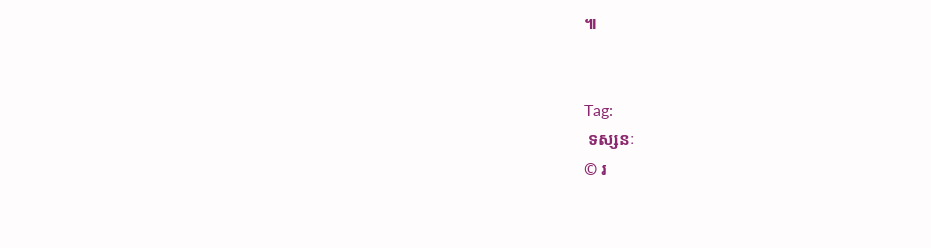៕


Tag:
 ទស្សនៈ
© រ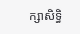ក្សាសិទ្ធិ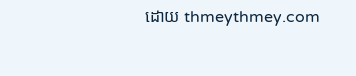ដោយ thmeythmey.com